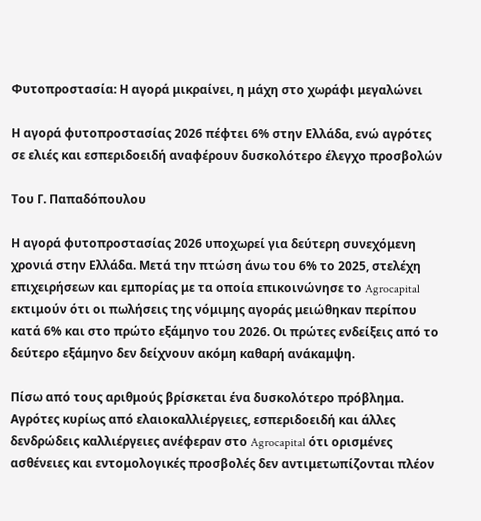Φυτοπροστασία: Η αγορά μικραίνει, η μάχη στο χωράφι μεγαλώνει

Η αγορά φυτοπροστασίας 2026 πέφτει 6% στην Ελλάδα, ενώ αγρότες σε ελιές και εσπεριδοειδή αναφέρουν δυσκολότερο έλεγχο προσβολών

Του Γ. Παπαδόπουλου

Η αγορά φυτοπροστασίας 2026 υποχωρεί για δεύτερη συνεχόμενη χρονιά στην Ελλάδα. Μετά την πτώση άνω του 6% το 2025, στελέχη επιχειρήσεων και εμπορίας με τα οποία επικοινώνησε το Agrocapital εκτιμούν ότι οι πωλήσεις της νόμιμης αγοράς μειώθηκαν περίπου κατά 6% και στο πρώτο εξάμηνο του 2026. Οι πρώτες ενδείξεις από το δεύτερο εξάμηνο δεν δείχνουν ακόμη καθαρή ανάκαμψη.

Πίσω από τους αριθμούς βρίσκεται ένα δυσκολότερο πρόβλημα. Αγρότες κυρίως από ελαιοκαλλιέργειες, εσπεριδοειδή και άλλες δενδρώδεις καλλιέργειες ανέφεραν στο Agrocapital ότι ορισμένες ασθένειες και εντομολογικές προσβολές δεν αντιμετωπίζονται πλέον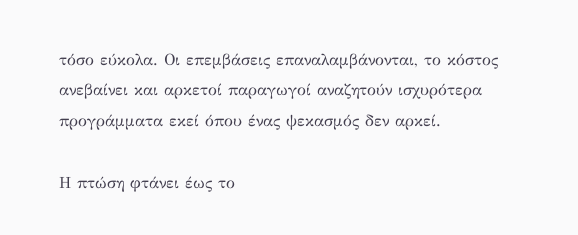τόσο εύκολα. Οι επεμβάσεις επαναλαμβάνονται, το κόστος ανεβαίνει και αρκετοί παραγωγοί αναζητούν ισχυρότερα προγράμματα εκεί όπου ένας ψεκασμός δεν αρκεί.

Η πτώση φτάνει έως το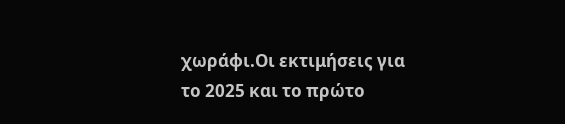χωράφι.Οι εκτιμήσεις για το 2025 και το πρώτο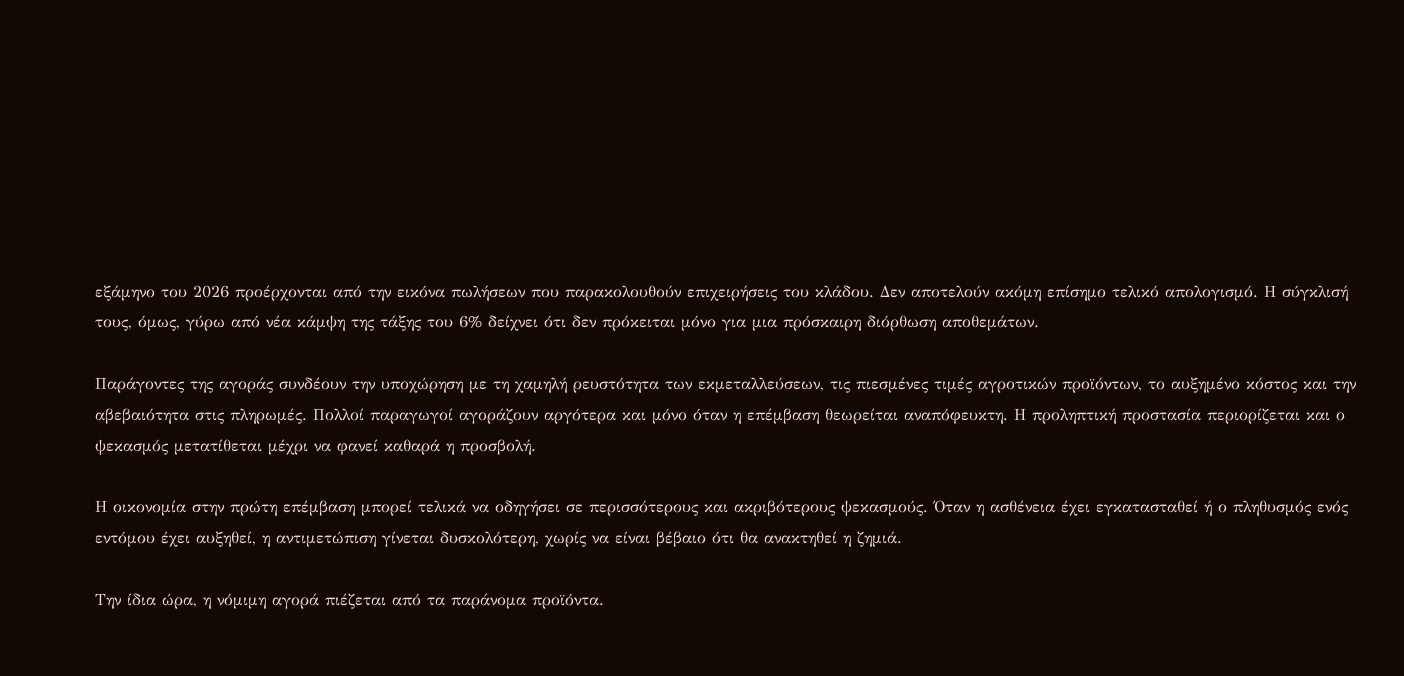εξάμηνο του 2026 προέρχονται από την εικόνα πωλήσεων που παρακολουθούν επιχειρήσεις του κλάδου. Δεν αποτελούν ακόμη επίσημο τελικό απολογισμό. Η σύγκλισή τους, όμως, γύρω από νέα κάμψη της τάξης του 6% δείχνει ότι δεν πρόκειται μόνο για μια πρόσκαιρη διόρθωση αποθεμάτων.

Παράγοντες της αγοράς συνδέουν την υποχώρηση με τη χαμηλή ρευστότητα των εκμεταλλεύσεων, τις πιεσμένες τιμές αγροτικών προϊόντων, το αυξημένο κόστος και την αβεβαιότητα στις πληρωμές. Πολλοί παραγωγοί αγοράζουν αργότερα και μόνο όταν η επέμβαση θεωρείται αναπόφευκτη. Η προληπτική προστασία περιορίζεται και ο ψεκασμός μετατίθεται μέχρι να φανεί καθαρά η προσβολή.

Η οικονομία στην πρώτη επέμβαση μπορεί τελικά να οδηγήσει σε περισσότερους και ακριβότερους ψεκασμούς. Όταν η ασθένεια έχει εγκατασταθεί ή ο πληθυσμός ενός εντόμου έχει αυξηθεί, η αντιμετώπιση γίνεται δυσκολότερη, χωρίς να είναι βέβαιο ότι θα ανακτηθεί η ζημιά.

Την ίδια ώρα, η νόμιμη αγορά πιέζεται από τα παράνομα προϊόντα.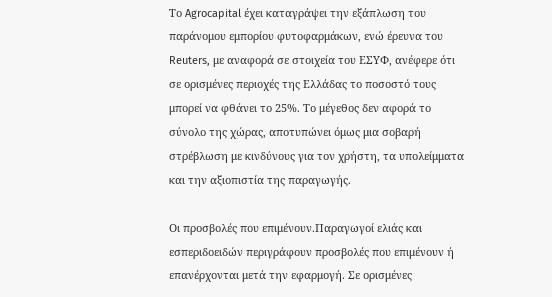Το Agrocapital έχει καταγράψει την εξάπλωση του παράνομου εμπορίου φυτοφαρμάκων, ενώ έρευνα του Reuters, με αναφορά σε στοιχεία του ΕΣΥΦ, ανέφερε ότι σε ορισμένες περιοχές της Ελλάδας το ποσοστό τους μπορεί να φθάνει το 25%. Το μέγεθος δεν αφορά το σύνολο της χώρας, αποτυπώνει όμως μια σοβαρή στρέβλωση με κινδύνους για τον χρήστη, τα υπολείμματα και την αξιοπιστία της παραγωγής.

Οι προσβολές που επιμένουν.Παραγωγοί ελιάς και εσπεριδοειδών περιγράφουν προσβολές που επιμένουν ή επανέρχονται μετά την εφαρμογή. Σε ορισμένες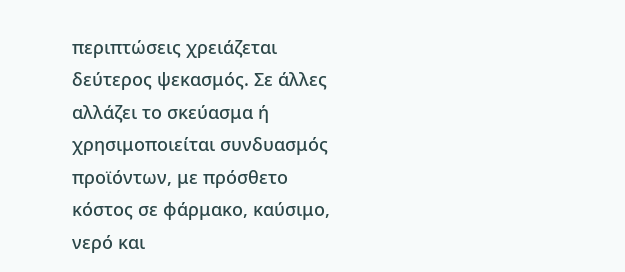περιπτώσεις χρειάζεται δεύτερος ψεκασμός. Σε άλλες αλλάζει το σκεύασμα ή χρησιμοποιείται συνδυασμός προϊόντων, με πρόσθετο κόστος σε φάρμακο, καύσιμο, νερό και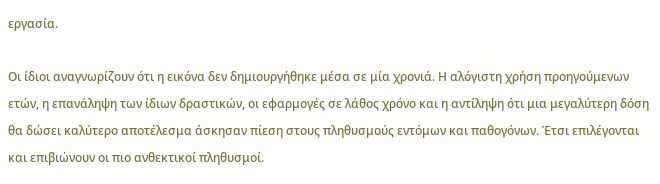εργασία.

Οι ίδιοι αναγνωρίζουν ότι η εικόνα δεν δημιουργήθηκε μέσα σε μία χρονιά. Η αλόγιστη χρήση προηγούμενων ετών, η επανάληψη των ίδιων δραστικών, οι εφαρμογές σε λάθος χρόνο και η αντίληψη ότι μια μεγαλύτερη δόση θα δώσει καλύτερο αποτέλεσμα άσκησαν πίεση στους πληθυσμούς εντόμων και παθογόνων. Έτσι επιλέγονται και επιβιώνουν οι πιο ανθεκτικοί πληθυσμοί.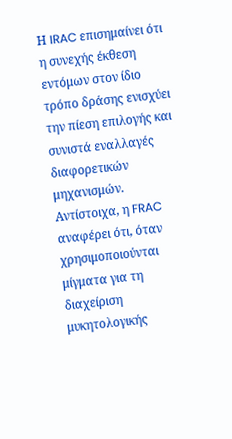Η IRAC επισημαίνει ότι η συνεχής έκθεση εντόμων στον ίδιο τρόπο δράσης ενισχύει την πίεση επιλογής και συνιστά εναλλαγές διαφορετικών μηχανισμών. Αντίστοιχα, η FRAC αναφέρει ότι, όταν χρησιμοποιούνται μίγματα για τη διαχείριση μυκητολογικής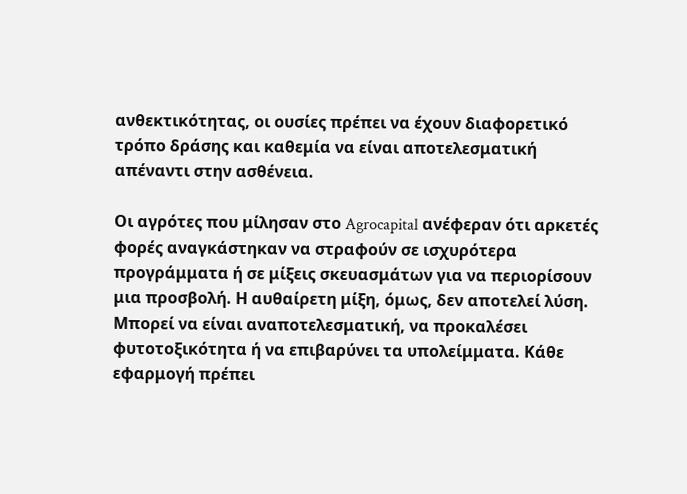ανθεκτικότητας, οι ουσίες πρέπει να έχουν διαφορετικό τρόπο δράσης και καθεμία να είναι αποτελεσματική απέναντι στην ασθένεια.

Οι αγρότες που μίλησαν στο Agrocapital ανέφεραν ότι αρκετές φορές αναγκάστηκαν να στραφούν σε ισχυρότερα προγράμματα ή σε μίξεις σκευασμάτων για να περιορίσουν μια προσβολή. Η αυθαίρετη μίξη, όμως, δεν αποτελεί λύση. Μπορεί να είναι αναποτελεσματική, να προκαλέσει φυτοτοξικότητα ή να επιβαρύνει τα υπολείμματα. Κάθε εφαρμογή πρέπει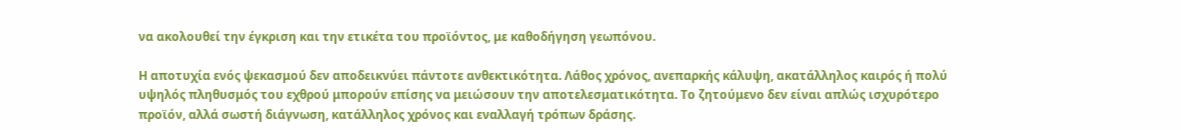να ακολουθεί την έγκριση και την ετικέτα του προϊόντος, με καθοδήγηση γεωπόνου.

Η αποτυχία ενός ψεκασμού δεν αποδεικνύει πάντοτε ανθεκτικότητα. Λάθος χρόνος, ανεπαρκής κάλυψη, ακατάλληλος καιρός ή πολύ υψηλός πληθυσμός του εχθρού μπορούν επίσης να μειώσουν την αποτελεσματικότητα. Το ζητούμενο δεν είναι απλώς ισχυρότερο προϊόν, αλλά σωστή διάγνωση, κατάλληλος χρόνος και εναλλαγή τρόπων δράσης.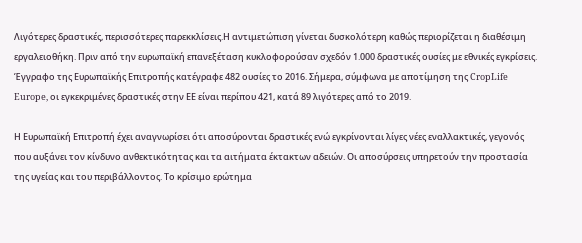Λιγότερες δραστικές, περισσότερες παρεκκλίσεις.Η αντιμετώπιση γίνεται δυσκολότερη καθώς περιορίζεται η διαθέσιμη εργαλειοθήκη. Πριν από την ευρωπαϊκή επανεξέταση κυκλοφορούσαν σχεδόν 1.000 δραστικές ουσίες με εθνικές εγκρίσεις. Έγγραφο της Ευρωπαϊκής Επιτροπής κατέγραφε 482 ουσίες το 2016. Σήμερα, σύμφωνα με αποτίμηση της CropLife Europe, οι εγκεκριμένες δραστικές στην ΕΕ είναι περίπου 421, κατά 89 λιγότερες από το 2019.

Η Ευρωπαϊκή Επιτροπή έχει αναγνωρίσει ότι αποσύρονται δραστικές ενώ εγκρίνονται λίγες νέες εναλλακτικές, γεγονός που αυξάνει τον κίνδυνο ανθεκτικότητας και τα αιτήματα έκτακτων αδειών. Οι αποσύρσεις υπηρετούν την προστασία της υγείας και του περιβάλλοντος. Το κρίσιμο ερώτημα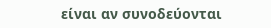είναι αν συνοδεύονται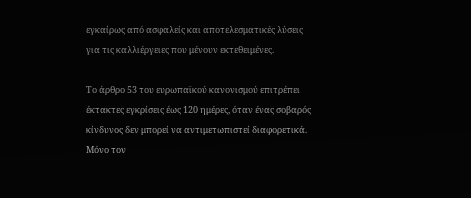εγκαίρως από ασφαλείς και αποτελεσματικές λύσεις για τις καλλιέργειες που μένουν εκτεθειμένες.

Το άρθρο 53 του ευρωπαϊκού κανονισμού επιτρέπει έκτακτες εγκρίσεις έως 120 ημέρες, όταν ένας σοβαρός κίνδυνος δεν μπορεί να αντιμετωπιστεί διαφορετικά. Μόνο τον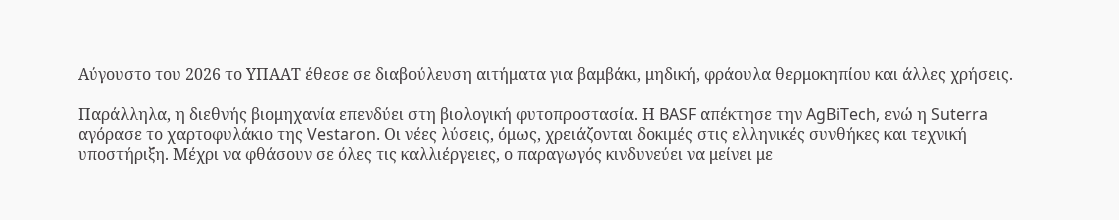Αύγουστο του 2026 το ΥΠΑΑΤ έθεσε σε διαβούλευση αιτήματα για βαμβάκι, μηδική, φράουλα θερμοκηπίου και άλλες χρήσεις.

Παράλληλα, η διεθνής βιομηχανία επενδύει στη βιολογική φυτοπροστασία. Η BASF απέκτησε την AgBiTech, ενώ η Suterra αγόρασε το χαρτοφυλάκιο της Vestaron. Οι νέες λύσεις, όμως, χρειάζονται δοκιμές στις ελληνικές συνθήκες και τεχνική υποστήριξη. Μέχρι να φθάσουν σε όλες τις καλλιέργειες, ο παραγωγός κινδυνεύει να μείνει με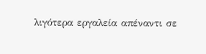λιγότερα εργαλεία απέναντι σε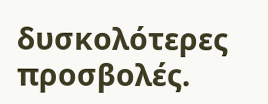δυσκολότερες προσβολές.